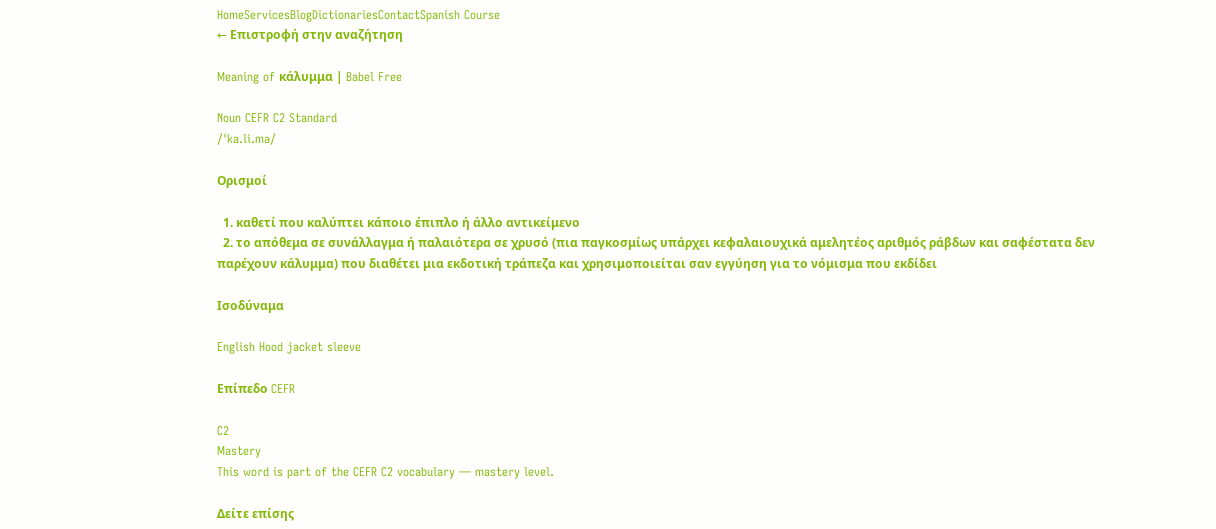HomeServicesBlogDictionariesContactSpanish Course
← Επιστροφή στην αναζήτηση

Meaning of κάλυμμα | Babel Free

Noun CEFR C2 Standard
/ˈka.li.ma/

Ορισμοί

  1. καθετί που καλύπτει κάποιο έπιπλο ή άλλο αντικείμενο
  2. το απόθεμα σε συνάλλαγμα ή παλαιότερα σε χρυσό (πια παγκοσμίως υπάρχει κεφαλαιουχικά αμελητέος αριθμός ράβδων και σαφέστατα δεν παρέχουν κάλυμμα) που διαθέτει μια εκδοτική τράπεζα και χρησιμοποιείται σαν εγγύηση για το νόμισμα που εκδίδει

Ισοδύναμα

English Hood jacket sleeve

Επίπεδο CEFR

C2
Mastery
This word is part of the CEFR C2 vocabulary — mastery level.

Δείτε επίσης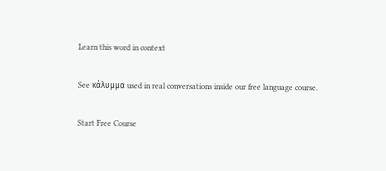Learn this word in context

See κάλυμμα used in real conversations inside our free language course.

Start Free Course